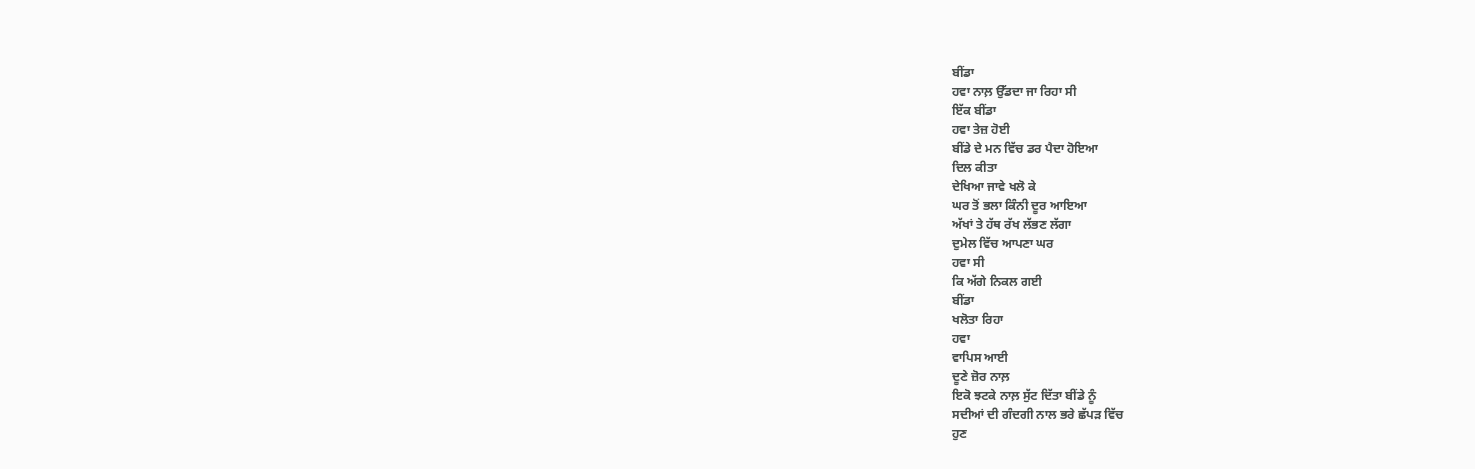ਬੀਂਡਾ
ਹਵਾ ਨਾਲ਼ ਉੱਡਦਾ ਜਾ ਰਿਹਾ ਸੀ
ਇੱਕ ਬੀਂਡਾ
ਹਵਾ ਤੇਜ਼ ਹੋਈ
ਬੀਂਡੇ ਦੇ ਮਨ ਵਿੱਚ ਡਰ ਪੈਦਾ ਹੋਇਆ
ਦਿਲ ਕੀਤਾ
ਦੇਖਿਆ ਜਾਵੇ ਖਲੋ ਕੇ
ਘਰ ਤੋਂ ਭਲਾ ਕਿੰਨੀ ਦੂਰ ਆਇਆ
ਅੱਖਾਂ ਤੇ ਹੱਥ ਰੱਖ ਲੱਭਣ ਲੱਗਾ
ਦੁਮੇਲ ਵਿੱਚ ਆਪਣਾ ਘਰ
ਹਵਾ ਸੀ
ਕਿ ਅੱਗੇ ਨਿਕਲ ਗਈ
ਬੀਂਡਾ
ਖਲੋਤਾ ਰਿਹਾ
ਹਵਾ
ਵਾਪਿਸ ਆਈ
ਦੂਣੇ ਜ਼ੋਰ ਨਾਲ਼
ਇਕੋ ਝਟਕੇ ਨਾਲ਼ ਸੁੱਟ ਦਿੱਤਾ ਬੀਂਡੇ ਨੂੰ
ਸਦੀਆਂ ਦੀ ਗੰਦਗੀ ਨਾਲ ਭਰੇ ਛੱਪੜ ਵਿੱਚ
ਹੁਣ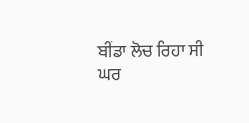ਬੀਂਡਾ ਲੋਚ ਰਿਹਾ ਸੀ
ਘਰ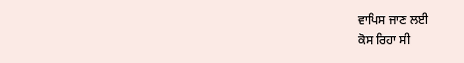ਵਾਪਿਸ ਜਾਣ ਲਈ
ਕੋਸ ਰਿਹਾ ਸੀ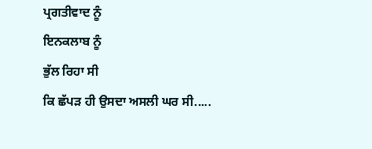ਪ੍ਰਗਤੀਵਾਦ ਨੂੰ
ਇਨਕਲਾਬ ਨੂੰ
ਭੁੱਲ ਰਿਹਾ ਸੀ
ਕਿ ਛੱਪੜ ਹੀ ਉਸਦਾ ਅਸਲੀ ਘਰ ਸੀ.....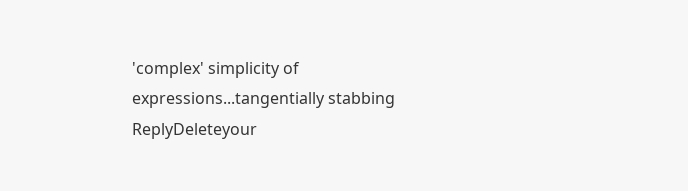'complex' simplicity of expressions...tangentially stabbing
ReplyDeleteyour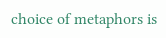choice of metaphors is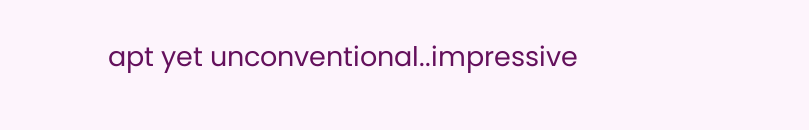apt yet unconventional..impressive